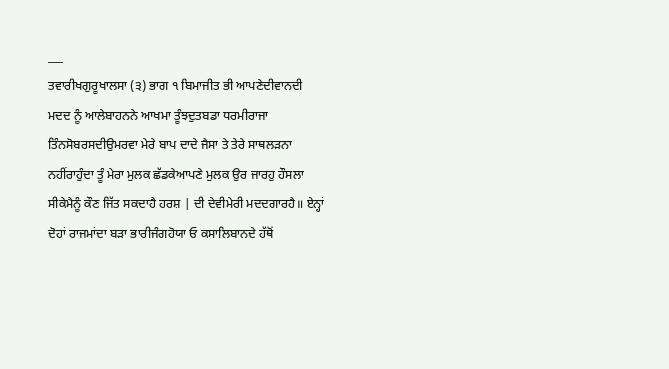___
ਤਵਾਰੀਖਗੁਰੂਖਾਲਸਾ (੩) ਭਾਗ ੧ ਬਿਮਾਜੀਤ ਭੀ ਆਪਣੇਦੀਵਾਨਦੀ ਮਦਦ ਨੂੰ ਆਲੇਬਾਹਨਨੇ ਆਖਮਾ ਤੂੰਝਦੁਤਬਡਾ ਧਰਮੀਰਾਜਾ ਤਿੰਨਸੋਬਰਸਦੀਉਮਰਵਾ ਮੇਰੇ ਬਾਪ ਦਾਦੇ ਜੈਸਾ ਤੇ ਤੇਰੇ ਸਾਥਲੜਨਾ ਨਹੀਂਰਾਹੁੰਦਾ ਤੂੰ ਮੇਰਾ ਮੁਲਕ ਛੱਡਕੇਆਪਣੇ ਮੁਲਕ ਉਰ ਜਾਰਹੁ ਹੌਸਲਾ ਸੀਕੇਮੈਨੂੰ ਕੌਣ ਜਿੱਤ ਸਕਦਾਹੈ ਹਰਸ਼ | ਦੀ ਦੇਵੀਮੇਰੀ ਮਦਦਗਾਰਹੈ॥ ਏਨ੍ਹਾਂ ਦੋਹਾਂ ਰਾਜਮਾਂਦਾ ਬੜਾ ਭਾਰੀਜੰਗਹੋਯਾ ਓ ਕਸਾਲਿਬਾਨਦੇ ਹੱਥੋਂ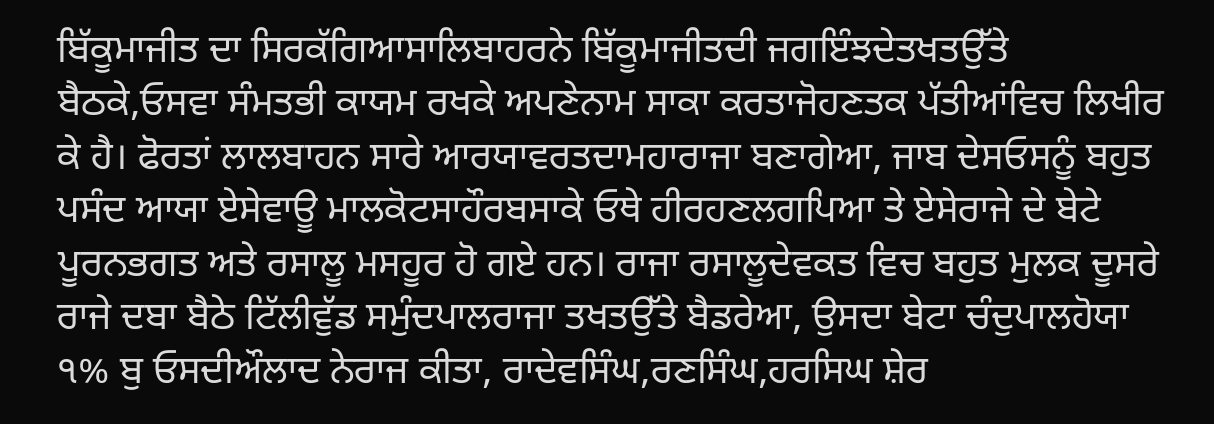ਬਿੱਕੂਮਾਜੀਤ ਦਾ ਸਿਰਕੱਗਿਆਸਾਲਿਬਾਹਰਨੇ ਬਿੱਕੂਮਾਜੀਤਦੀ ਜਗਇੰਝਦੇਤਖਤਉੱਤੇ ਬੈਠਕੇ,ਓਸਵਾ ਸੰਮਤਭੀ ਕਾਯਮ ਰਖਕੇ ਅਪਣੇਨਾਮ ਸਾਕਾ ਕਰਤਾਜੋਹਣਤਕ ਪੱਤੀਆਂਵਿਚ ਲਿਖੀਰ ਕੇ ਹੈ। ਫੋਰਤਾਂ ਲਾਲਬਾਹਨ ਸਾਰੇ ਆਰਯਾਵਰਤਦਾਮਹਾਰਾਜਾ ਬਣਾਗੇਆ, ਜਾਬ ਦੇਸਓਸਨੂੰ ਬਹੁਤ ਪਸੰਦ ਆਯਾ ਏਸੇਵਾਊ ਮਾਲਕੋਟਸਾਹੌਰਬਸਾਕੇ ਓਥੇ ਹੀਰਹਣਲਗਪਿਆ ਤੇ ਏਸੇਰਾਜੇ ਦੇ ਬੇਟੇ ਪੂਰਨਭਗਤ ਅਤੇ ਰਸਾਲੂ ਮਸਹੂਰ ਹੋ ਗਏ ਹਨ। ਰਾਜਾ ਰਸਾਲੂਦੇਵਕਤ ਵਿਚ ਬਹੁਤ ਮੁਲਕ ਦੂਸਰੇ ਰਾਜੇ ਦਬਾ ਬੈਠੇ ਟਿੱਲੀਵੁੱਡ ਸਮੁੰਦਪਾਲਰਾਜਾ ਤਖਤਉੱਤੇ ਬੈਡਰੇਆ, ਉਸਦਾ ਬੇਟਾ ਚੰਦੁਪਾਲਹੋਯਾ ੧% ਬੁ ਓਸਦੀਔਲਾਦ ਨੇਰਾਜ ਕੀਤਾ, ਰਾਦੇਵਸਿੰਘ,ਰਣਸਿੰਘ,ਹਰਸਿਘ ਸ਼ੇਰ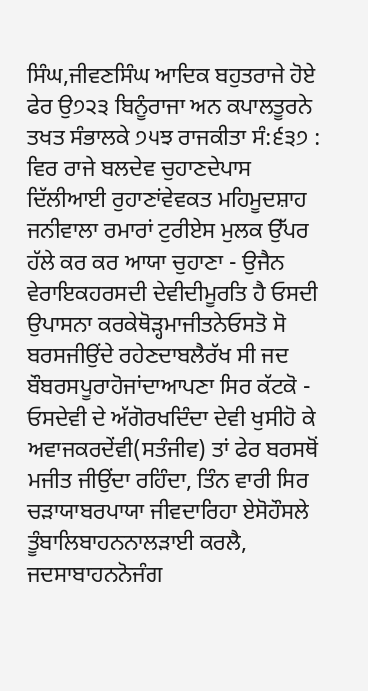ਸਿੰਘ,ਜੀਵਣਸਿੰਘ ਆਦਿਕ ਬਹੁਤਰਾਜੇ ਹੋਏ ਫੇਰ ਉ੭੨੩ ਬਿਨੂੰਰਾਜਾ ਅਨ ਕਪਾਲਤੂਰਨੇ ਤਖਤ ਸੰਭਾਲਕੇ ੭੫ਝ ਰਾਜਕੀਤਾ ਸੰ:੬੩੭ : ਵਿਰ ਰਾਜੇ ਬਲਦੇਵ ਚੁਹਾਣਦੇਪਾਸ ਦਿੱਲੀਆਈ ਰੁਹਾਣਾਂਵੇਵਕਤ ਮਹਿਮੂਦਸ਼ਾਹ ਜਨੀਵਾਲਾ ਰਮਾਰਾਂ ਟੁਰੀਏਸ ਮੁਲਕ ਉੱਪਰ ਹੱਲੇ ਕਰ ਕਰ ਆਯਾ ਚੁਹਾਣਾ - ਉਜੈਨ ਵੇਰਾਇਕਹਰਸਦੀ ਦੇਵੀਦੀਮੂਰਤਿ ਹੈ ਓਸਦੀ ਉਪਾਸਨਾ ਕਰਕੇਥੋੜ੍ਹਮਾਜੀਤਨੇਓਸਤੋ ਸੋ ਬਰਸਜੀਉਂਦੇ ਰਹੇਣਦਾਬਲੈਰੱਖ ਸੀ ਜਦ ਬੌਬਰਸਪੂਰਾਹੋਜਾਂਦਾਆਪਣਾ ਸਿਰ ਕੱਟਕੋ - ਓਸਦੇਵੀ ਦੇ ਅੱਗੋਰਖਦਿੰਦਾ ਦੇਵੀ ਖੁਸੀਹੋ ਕੇ ਅਵਾਜਕਰਦੇਂਵੀ(ਸਤੰਜੀਵ) ਤਾਂ ਫੇਰ ਬਰਸਥੋਂ ਮਜੀਤ ਜੀਉਂਦਾ ਰਹਿੰਦਾ, ਤਿੰਨ ਵਾਰੀ ਸਿਰ ਚੜਾਯਾਬਰਪਾਯਾ ਜੀਵਦਾਰਿਹਾ ਏਸੋਹੌਸਲੇ ਤੂੰਬਾਲਿਬਾਹਨਨਾਲੜਾਈ ਕਰਲੈ, ਜਦਸਾਬਾਹਨਨੋਜੰਗ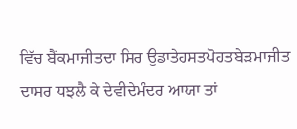ਵਿੱਚ ਬੈਂਕਮਾਜੀਤਦਾ ਸਿਰ ਉਡਾਤੇਹਸਤਪੋਹਤਬੇੜਮਾਜੀਤ ਦਾਸਰ ਧਝਲੈ ਕੇ ਦੇਵੀਦੇਮੰਦਰ ਆਯਾ ਤਾਂ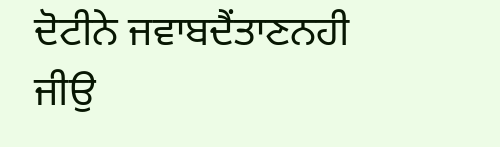ਦੋਟੀਨੇ ਜਵਾਬਦੈਂਤਾਣਨਹੀ ਜੀਉ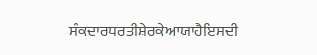ਸੰਕਦਾਰਧਰਤੀਸ਼ੇਰਕੇਆਯਾਹੈਇਸਦੀ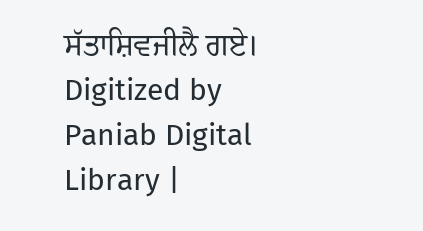ਸੱਤਾਸ਼ਿਵਜੀਲੈ ਗਏ। Digitized by Paniab Digital Library |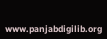www.panjabdigilib.org